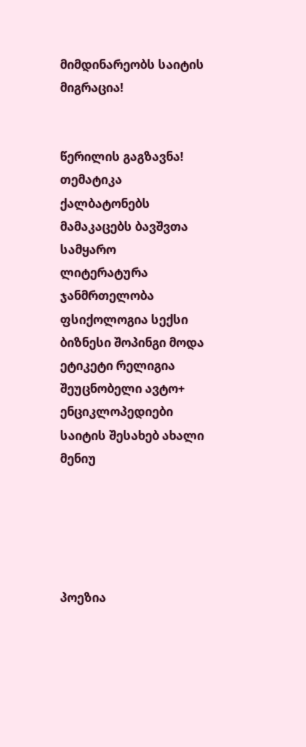მიმდინარეობს საიტის მიგრაცია!


წერილის გაგზავნა!
თემატიკა
ქალბატონებს მამაკაცებს ბავშვთა სამყარო ლიტერატურა ჯანმრთელობა ფსიქოლოგია სექსი ბიზნესი შოპინგი მოდა ეტიკეტი რელიგია შეუცნობელი ავტო+ ენციკლოპედიები საიტის შესახებ ახალი მენიუ





პოეზია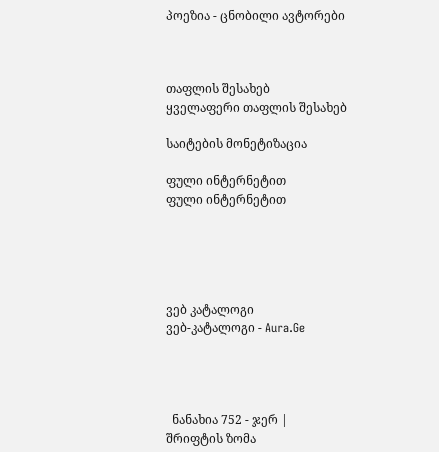პოეზია - ცნობილი ავტორები



თაფლის შესახებ
ყველაფერი თაფლის შესახებ

საიტების მონეტიზაცია

ფული ინტერნეტით
ფული ინტერნეტით





ვებ კატალოგი
ვებ-კატალოგი - Aura.Ge




  ნანახია 752 - ჯერ |
შრიფტის ზომა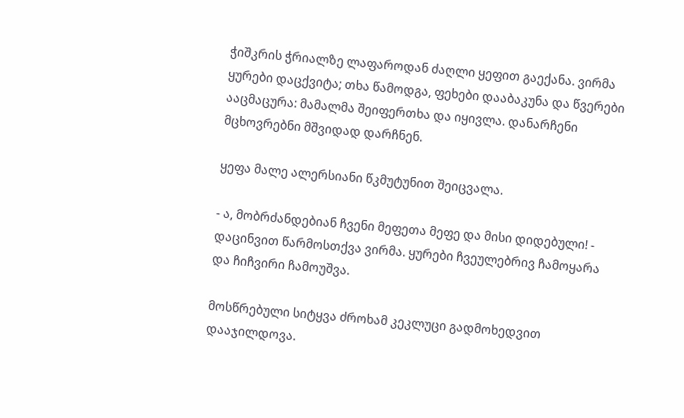ჭიშკრის ჭრიალზე ლაფაროდან ძაღლი ყეფით გაექანა. ვირმა ყურები დაცქვიტა; თხა წამოდგა, ფეხები დააბაკუნა და წვერები ააცმაცურა: მამალმა შეიფერთხა და იყივლა. დანარჩენი მცხოვრებნი მშვიდად დარჩნენ.

ყეფა მალე ალერსიანი წკმუტუნით შეიცვალა.

- ა, მობრძანდებიან ჩვენი მეფეთა მეფე და მისი დიდებული! - დაცინვით წარმოსთქვა ვირმა. ყურები ჩვეულებრივ ჩამოყარა და ჩიჩვირი ჩამოუშვა.

მოსწრებული სიტყვა ძროხამ კეკლუცი გადმოხედვით დააჯილდოვა.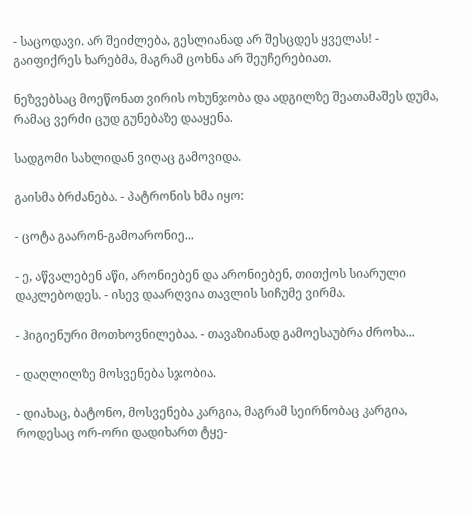- საცოდავი. არ შეიძლება, გესლიანად არ შესცდეს ყველას! - გაიფიქრეს ხარებმა, მაგრამ ცოხნა არ შეუჩერებიათ.

ნეზვებსაც მოეწონათ ვირის ოხუნჯობა და ადგილზე შეათამაშეს დუმა, რამაც ვერძი ცუდ გუნებაზე დააყენა.

სადგომი სახლიდან ვიღაც გამოვიდა.

გაისმა ბრძანება. - პატრონის ხმა იყო:

- ცოტა გაარონ-გამოარონიე...

- ე, აწვალებენ აწი, არონიებენ და არონიებენ, თითქოს სიარული დაკლებოდეს. - ისევ დაარღვია თავლის სიჩუმე ვირმა.

- ჰიგიენური მოთხოვნილებაა. - თავაზიანად გამოესაუბრა ძროხა...

- დაღლილზე მოსვენება სჯობია.

- დიახაც, ბატონო, მოსვენება კარგია, მაგრამ სეირნობაც კარგია, როდესაც ორ-ორი დადიხართ ტყე-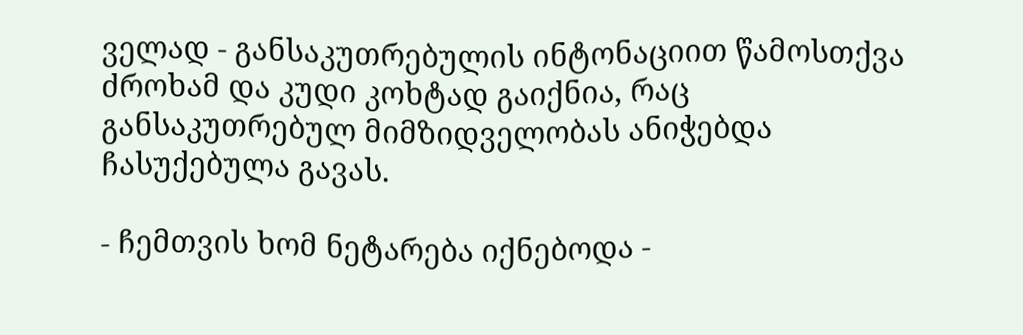ველად - განსაკუთრებულის ინტონაციით წამოსთქვა ძროხამ და კუდი კოხტად გაიქნია, რაც განსაკუთრებულ მიმზიდველობას ანიჭებდა ჩასუქებულა გავას.

- ჩემთვის ხომ ნეტარება იქნებოდა -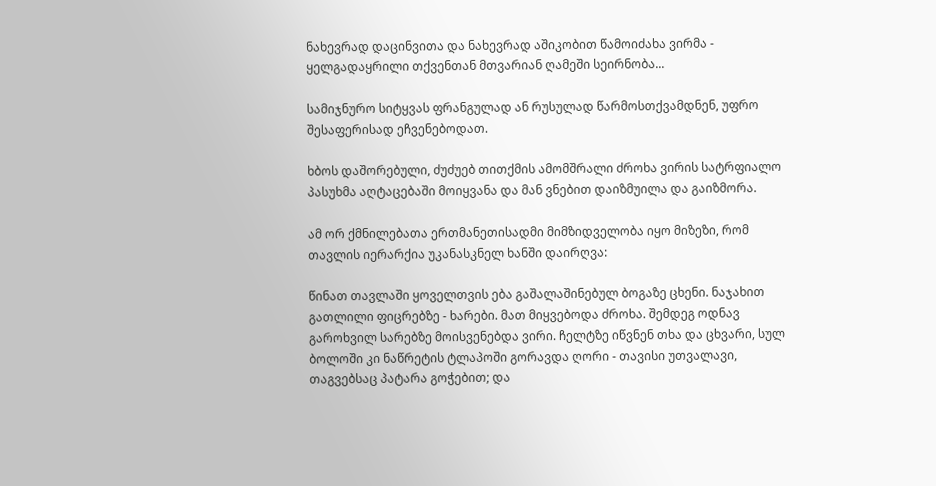ნახევრად დაცინვითა და ნახევრად აშიკობით წამოიძახა ვირმა - ყელგადაყრილი თქვენთან მთვარიან ღამეში სეირნობა...

სამიჯნურო სიტყვას ფრანგულად ან რუსულად წარმოსთქვამდნენ, უფრო შესაფერისად ეჩვენებოდათ.

ხბოს დაშორებული, ძუძუებ თითქმის ამომშრალი ძროხა ვირის სატრფიალო პასუხმა აღტაცებაში მოიყვანა და მან ვნებით დაიზმუილა და გაიზმორა.

ამ ორ ქმნილებათა ერთმანეთისადმი მიმზიდველობა იყო მიზეზი, რომ თავლის იერარქია უკანასკნელ ხანში დაირღვა:

წინათ თავლაში ყოველთვის ება გაშალაშინებულ ბოგაზე ცხენი. ნაჯახით გათლილი ფიცრებზე - ხარები. მათ მიყვებოდა ძროხა. შემდეგ ოდნავ გაროხვილ სარებზე მოისვენებდა ვირი. ჩელტზე იწვნენ თხა და ცხვარი, სულ ბოლოში კი ნაწრეტის ტლაპოში გორავდა ღორი - თავისი უთვალავი, თაგვებსაც პატარა გოჭებით; და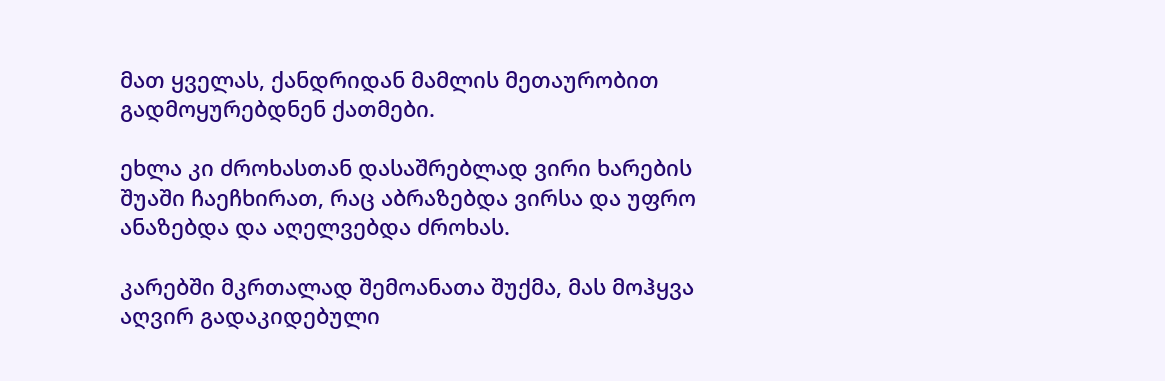მათ ყველას, ქანდრიდან მამლის მეთაურობით გადმოყურებდნენ ქათმები.

ეხლა კი ძროხასთან დასაშრებლად ვირი ხარების შუაში ჩაეჩხირათ, რაც აბრაზებდა ვირსა და უფრო ანაზებდა და აღელვებდა ძროხას.

კარებში მკრთალად შემოანათა შუქმა, მას მოჰყვა აღვირ გადაკიდებული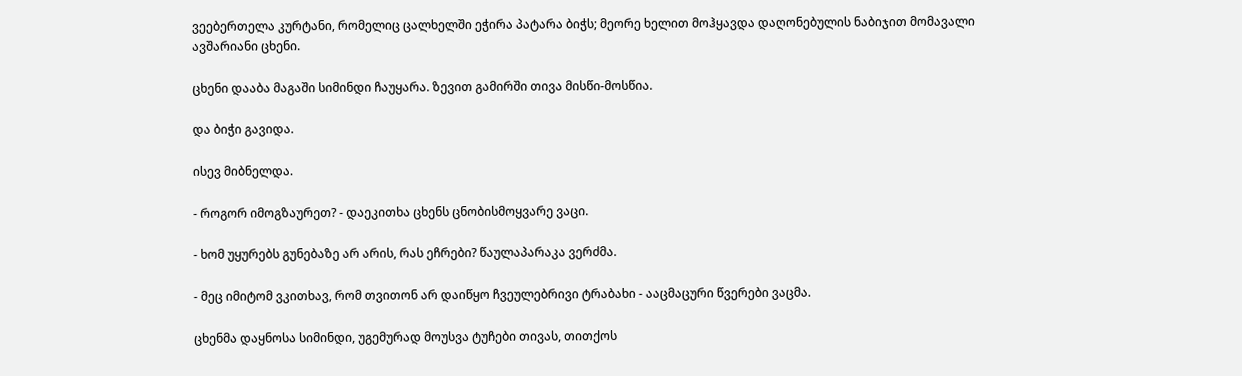ვეებერთელა კურტანი, რომელიც ცალხელში ეჭირა პატარა ბიჭს; მეორე ხელით მოჰყავდა დაღონებულის ნაბიჯით მომავალი ავშარიანი ცხენი.

ცხენი დააბა მაგაში სიმინდი ჩაუყარა. ზევით გამირში თივა მისწი-მოსწია.

და ბიჭი გავიდა.

ისევ მიბნელდა.

- როგორ იმოგზაურეთ? - დაეკითხა ცხენს ცნობისმოყვარე ვაცი.

- ხომ უყურებს გუნებაზე არ არის, რას ეჩრები? წაულაპარაკა ვერძმა.

- მეც იმიტომ ვკითხავ, რომ თვითონ არ დაიწყო ჩვეულებრივი ტრაბახი - ააცმაცური წვერები ვაცმა.

ცხენმა დაყნოსა სიმინდი, უგემურად მოუსვა ტუჩები თივას, თითქოს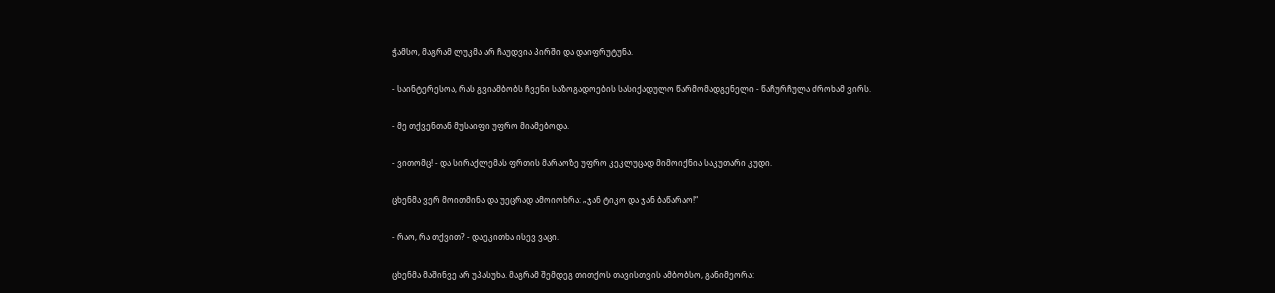ჭამსო, მაგრამ ლუკმა არ ჩაუდვია პირში და დაიფრუტუნა.

- საინტერესოა, რას გვიამბობს ჩვენი საზოგადოების სასიქადულო წარმომადგენელი - წაჩურჩულა ძროხამ ვირს.

- მე თქვენთან მუსაიფი უფრო მიამებოდა.

- ვითომც! - და სირაქლემას ფრთის მარაოზე უფრო კეკლუცად მიმოიქნია საკუთარი კუდი.

ცხენმა ვერ მოითმინა და უეცრად ამოიოხრა: „ჯან ტიკო და ჯან ბაწარაო!“

- რაო, რა თქვით? - დაეკითხა ისევ ვაცი.

ცხენმა მაშინვე არ უპასუხა. მაგრამ შემდეგ თითქოს თავისთვის ამბობსო, განიმეორა: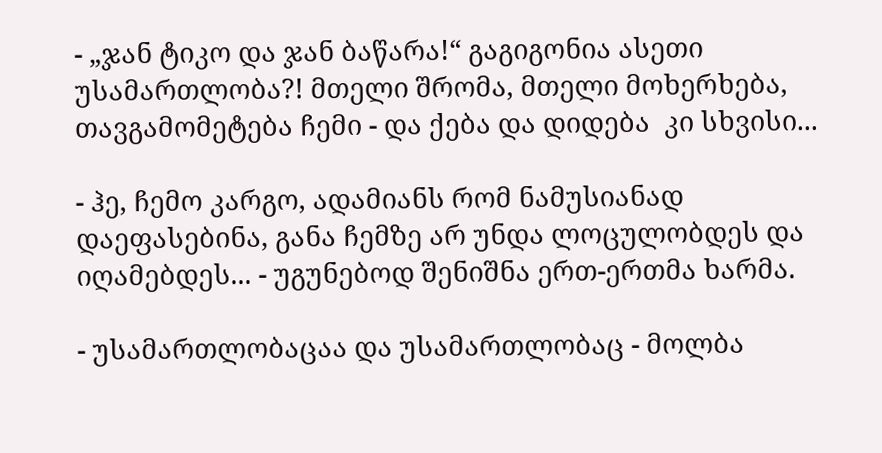- „ჯან ტიკო და ჯან ბაწარა!“ გაგიგონია ასეთი უსამართლობა?! მთელი შრომა, მთელი მოხერხება, თავგამომეტება ჩემი - და ქება და დიდება  კი სხვისი...

- ჰე, ჩემო კარგო, ადამიანს რომ ნამუსიანად დაეფასებინა, განა ჩემზე არ უნდა ლოცულობდეს და იღამებდეს... - უგუნებოდ შენიშნა ერთ-ერთმა ხარმა.

- უსამართლობაცაა და უსამართლობაც - მოლბა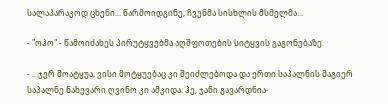სალაპარაკოდ ცხენი... წარმოიდგინე, ჩვენმა სისხლის მსმელმა...

- "ოჰო" - წამოიძახეს პირუტყვებმა აღშფოთების სიტყვის გაგონებაზე.

- ...ჯერ მოატყუა, ვისი მოტყუებაც კი შეიძლებოდა და ერთი საპალნის მაგიერ საპალნე ნახევარი ღვინო კი ამკიდა. ჰე, ჯანი გავარდნია-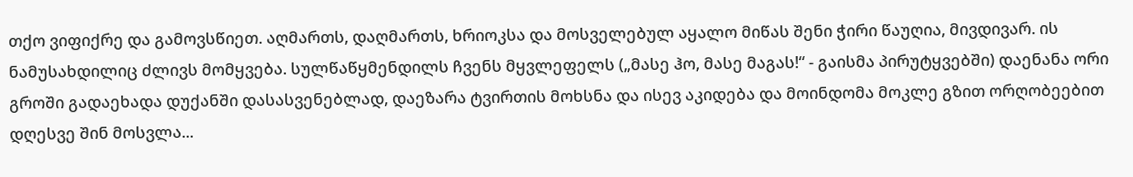თქო ვიფიქრე და გამოვსწიეთ. აღმართს, დაღმართს, ხრიოკსა და მოსველებულ აყალო მიწას შენი ჭირი წაუღია, მივდივარ. ის ნამუსახდილიც ძლივს მომყვება. სულწაწყმენდილს ჩვენს მყვლეფელს („მასე ჰო, მასე მაგას!“ - გაისმა პირუტყვებში) დაენანა ორი გროში გადაეხადა დუქანში დასასვენებლად, დაეზარა ტვირთის მოხსნა და ისევ აკიდება და მოინდომა მოკლე გზით ორღობეებით დღესვე შინ მოსვლა...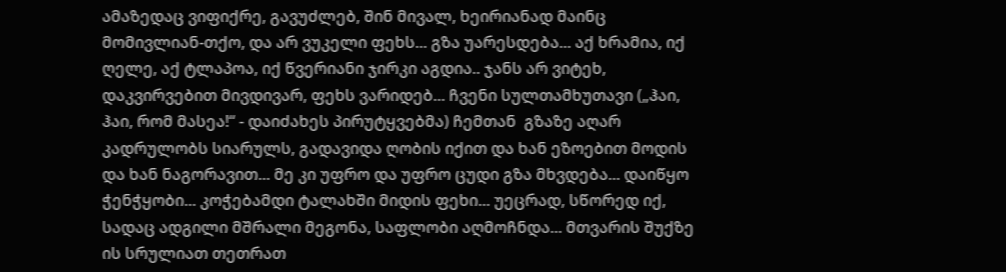ამაზედაც ვიფიქრე, გავუძლებ, შინ მივალ, ხეირიანად მაინც მომივლიან-თქო, და არ ვუკელი ფეხს... გზა უარესდება... აქ ხრამია, იქ ღელე, აქ ტლაპოა, იქ წვერიანი ჯირკი აგდია.. ჯანს არ ვიტეხ, დაკვირვებით მივდივარ, ფეხს ვარიდებ... ჩვენი სულთამხუთავი („ჰაი, ჰაი, რომ მასეა!“ - დაიძახეს პირუტყვებმა) ჩემთან  გზაზე აღარ კადრულობს სიარულს, გადავიდა ღობის იქით და ხან ეზოებით მოდის და ხან ნაგორავით... მე კი უფრო და უფრო ცუდი გზა მხვდება... დაიწყო ჭენჭყობი... კოჭებამდი ტალახში მიდის ფეხი... უეცრად, სწორედ იქ, სადაც ადგილი მშრალი მეგონა, საფლობი აღმოჩნდა... მთვარის შუქზე ის სრულიათ თეთრათ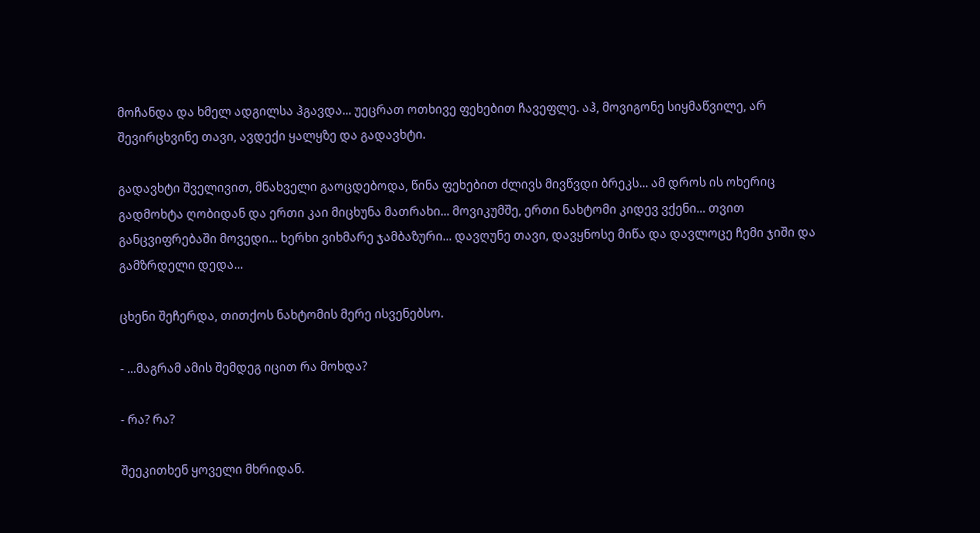მოჩანდა და ხმელ ადგილსა ჰგავდა... უეცრათ ოთხივე ფეხებით ჩავეფლე. აჰ, მოვიგონე სიყმაწვილე, არ შევირცხვინე თავი, ავდექი ყალყზე და გადავხტი.

გადავხტი შველივით, მნახველი გაოცდებოდა, წინა ფეხებით ძლივს მივწვდი ბრეკს... ამ დროს ის ოხერიც გადმოხტა ღობიდან და ერთი კაი მიცხუნა მათრახი... მოვიკუმშე, ერთი ნახტომი კიდევ ვქენი... თვით განცვიფრებაში მოვედი... ხერხი ვიხმარე ჯამბაზური... დავღუნე თავი, დავყნოსე მიწა და დავლოცე ჩემი ჯიში და გამზრდელი დედა...

ცხენი შეჩერდა, თითქოს ნახტომის მერე ისვენებსო.

- ...მაგრამ ამის შემდეგ იცით რა მოხდა?

- რა? რა?

შეეკითხენ ყოველი მხრიდან.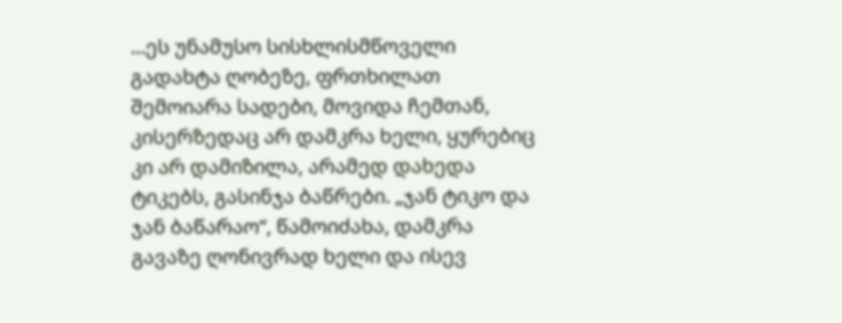...ეს უნამუსო სისხლისმწოველი გადახტა ღობეზე, ფრთხილათ შემოიარა სადები, მოვიდა ჩემთან, კისერზედაც არ დამკრა ხელი, ყურებიც კი არ დამიზილა, არამედ დახედა ტიკებს, გასინჯა ბაწრები. „ჯან ტიკო და ჯან ბაწარაო“, წამოიძახა, დამკრა გავაზე ღონივრად ხელი და ისევ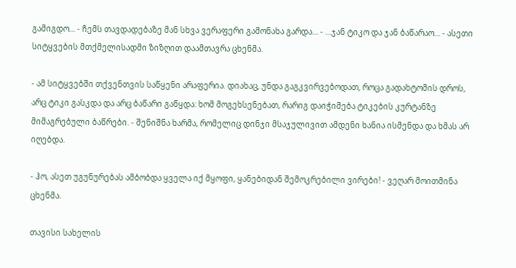გამიგდო... - ჩემს თავდადებაზე მან სხვა ვერაფერი გამონახა გარდა... - ...ჯან ტიკო და ჯან ბაწარაო... - ასეთი სიტყვების მთქმელისადმი ზიზღით დაამთავრა ცხენმა.

- ამ სიტყვებში თქვენთვის საწყენი არაფერია. დიახაც, უნდა გაგკვირვებოდათ, როცა გადახტომის დროს, არც ტიკი გასკდა და არც ბაწარი გაწყდა: ხომ მოგეხსენებათ, რარიგ დაიჭიმება ტიკების კურტანზე მიმაგრებული ბაწრები. - შენიშნა ხარმა, რომელიც დინჯი მსაჯულივით ამდენი ხანია ისმენდა და ხმას არ იღებდა.

- ჰო, ასეთ უგუნურებას ამბობდა ყველა იქ მყოფი, ყანებიდან შემოკრებილი ვირები! - ვეღარ მოითმინა ცხენმა.

თავისი სახელის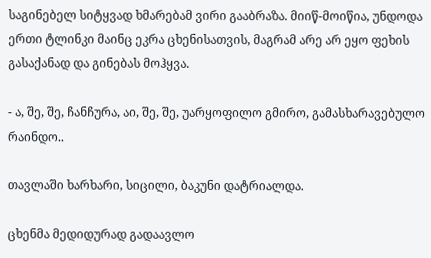საგინებელ სიტყვად ხმარებამ ვირი გააბრაზა. მიიწ-მოიწია, უნდოდა ერთი ტლინკი მაინც ეკრა ცხენისათვის, მაგრამ არე არ ეყო ფეხის გასაქანად და გინებას მოჰყვა.

- ა, შე, შე, ჩანჩურა, აი, შე, შე, უარყოფილო გმირო, გამასხარავებულო რაინდო..

თავლაში ხარხარი, სიცილი, ბაკუნი დატრიალდა.

ცხენმა მედიდურად გადაავლო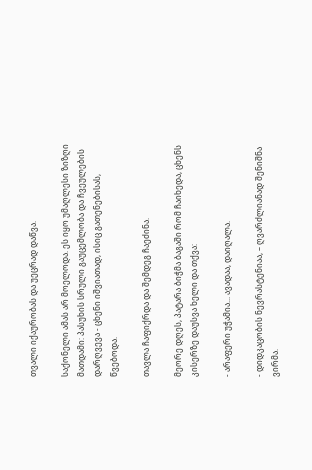თვალი იქაურობას და უეცრად დაწვა.

საქონელი ამას არ მოელოდა. ეს იყო უმაღლესი ზიზღი მათდამი: პასუხის სრული გაუცემლობა და ჩვეულების დარღვევა - ცხენი იშვიათად, ისიც გათენებისას, წვებოდა.

თავლა ჩაფიქრდა და შემდეგ ჩაეძინა.

მეორე დღეს, პატარა ბიჭმა ბაგაში რომ ჩაიხედა, ცხენს კისერზე დაუსვა ხელი და თქვა:

- არაფერი უჭამია... ავადაა, დაიღალა.

- დიდკაცობის ნევრასტენიაა, – ღვარძლიანად შენიშნა ვირმა.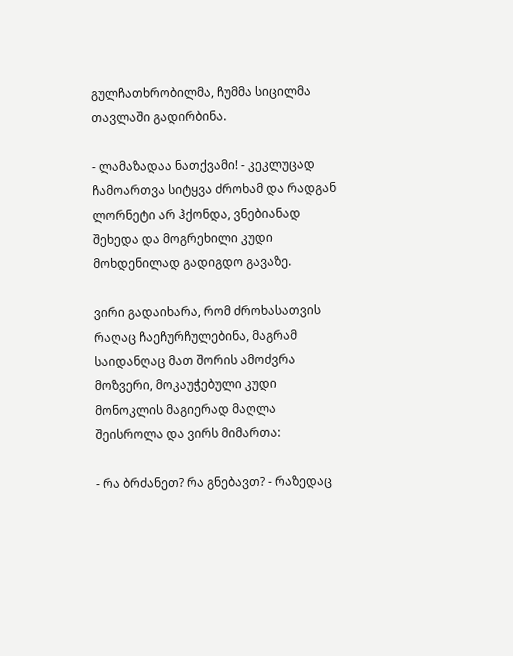გულჩათხრობილმა, ჩუმმა სიცილმა თავლაში გადირბინა.

- ლამაზადაა ნათქვამი! - კეკლუცად ჩამოართვა სიტყვა ძროხამ და რადგან ლორნეტი არ ჰქონდა, ვნებიანად შეხედა და მოგრეხილი კუდი მოხდენილად გადიგდო გავაზე.

ვირი გადაიხარა, რომ ძროხასათვის რაღაც ჩაეჩურჩულებინა, მაგრამ საიდანღაც მათ შორის ამოძვრა მოზვერი, მოკაუჭებული კუდი მონოკლის მაგიერად მაღლა შეისროლა და ვირს მიმართა:

- რა ბრძანეთ? რა გნებავთ? - რაზედაც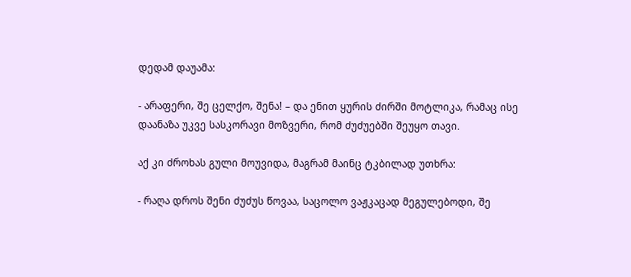დედამ დაუამა:

- არაფერი, შე ცელქო, შენა! – და ენით ყურის ძირში მოტლიკა, რამაც ისე დაანაზა უკვე სასკორავი მოზვერი, რომ ძუძუებში შეუყო თავი.

აქ კი ძროხას გული მოუვიდა, მაგრამ მაინც ტკბილად უთხრა:

- რაღა დროს შენი ძუძუს წოვაა, საცოლო ვაჟკაცად მეგულებოდი, შე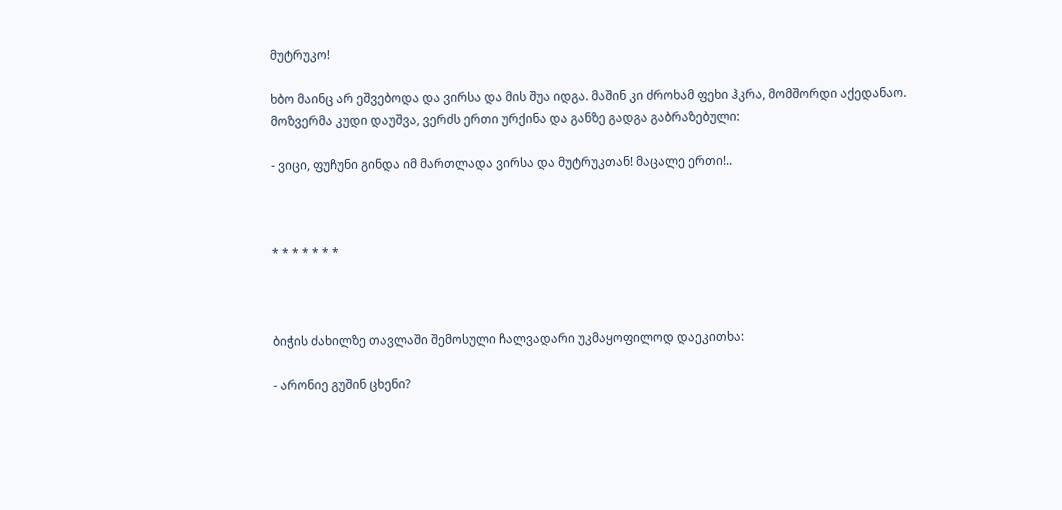მუტრუკო!

ხბო მაინც არ ეშვებოდა და ვირსა და მის შუა იდგა. მაშინ კი ძროხამ ფეხი ჰკრა, მომშორდი აქედანაო. მოზვერმა კუდი დაუშვა, ვერძს ერთი ურქინა და განზე გადგა გაბრაზებული:

- ვიცი, ფუჩუნი გინდა იმ მართლადა ვირსა და მუტრუკთან! მაცალე ერთი!..



* * * * * * *



ბიჭის ძახილზე თავლაში შემოსული ჩალვადარი უკმაყოფილოდ დაეკითხა:

- არონიე გუშინ ცხენი?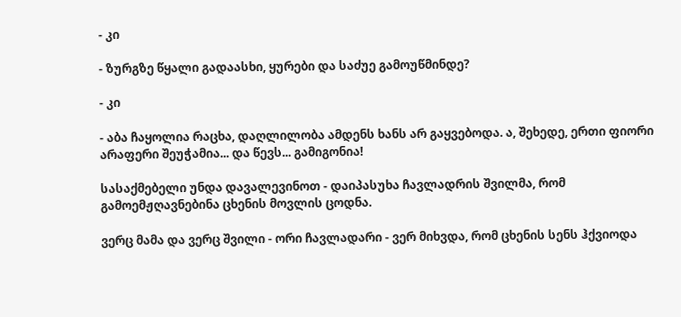- კი

- ზურგზე წყალი გადაასხი, ყურები და საძუე გამოუწმინდე?

- კი

- აბა ჩაყოლია რაცხა, დაღლილობა ამდენს ხანს არ გაყვებოდა. ა, შეხედე, ერთი ფიორი არაფერი შეუჭამია... და წევს... გამიგონია!

სასაქმებელი უნდა დავალევინოთ - დაიპასუხა ჩავლადრის შვილმა, რომ გამოემჟღავნებინა ცხენის მოვლის ცოდნა.

ვერც მამა და ვერც შვილი - ორი ჩავლადარი - ვერ მიხვდა, რომ ცხენის სენს ჰქვიოდა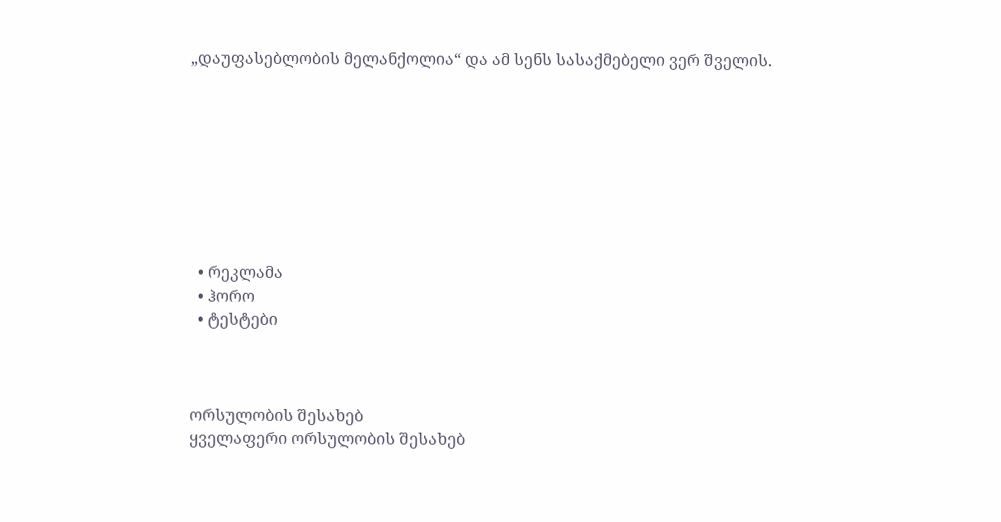„დაუფასებლობის მელანქოლია“ და ამ სენს სასაქმებელი ვერ შველის.








  • რეკლამა
  • ჰორო
  • ტესტები



ორსულობის შესახებ
ყველაფერი ორსულობის შესახებ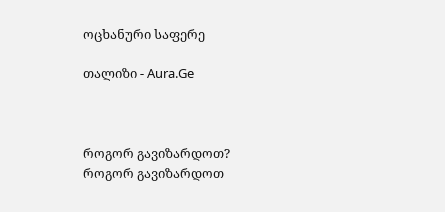ოცხანური საფერე

თალიზი - Aura.Ge



როგორ გავიზარდოთ?
როგორ გავიზარდოთ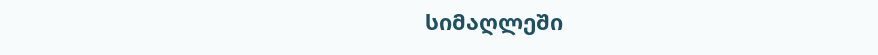სიმაღლეში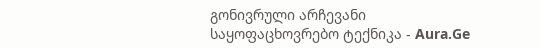გონივრული არჩევანი
საყოფაცხოვრებო ტექნიკა - Aura.Ge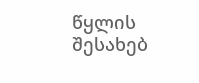წყლის შესახებ